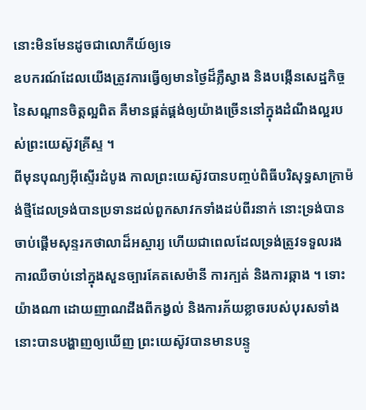នោះមិនមែនដូចជាលោកីយ៍ឲ្យទេ
ឧបករណ៍ដែលយើងត្រូវការធ្វើឲ្យមានថ្ងៃដ៏ភ្លឺស្វាង និងបង្កើនសេដ្ឋកិច្ចនៃសណ្ដានចិត្តល្អពិត គឺមានផ្គត់ផ្គង់ឲ្យយ៉ាងច្រើននៅក្នុងដំណឹងល្អរបស់ព្រះយេស៊ូវគ្រីស្ទ ។
ពីមុនបុណ្យអ៊ីស្ទើរដំបូង កាលព្រះយេស៊ូវបានបញ្ចប់ពិធីបរិសុទ្ធសាក្រាម៉ង់ថ្មីដែលទ្រង់បានប្រទានដល់ពួកសាវកទាំងដប់ពីរនាក់ នោះទ្រង់បានចាប់ផ្ដើមសុន្ទរកថាលាដ៏អស្ចារ្យ ហើយជាពេលដែលទ្រង់ត្រូវទទួលរងការឈឺចាប់នៅក្នុងសួនច្បារគែតសេម៉ានី ការក្បត់ និងការឆ្កាង ។ ទោះយ៉ាងណា ដោយញាណដឹងពីកង្វល់ និងការភ័យខ្លាចរបស់បុរសទាំងនោះបានបង្ហាញឲ្យឃើញ ព្រះយេស៊ូវបានមានបន្ទូ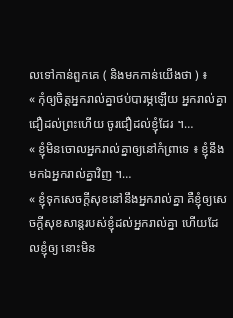លទៅកាន់ពួកគេ ( និងមកកាន់យើងថា ) ៖
« កុំឲ្យចិត្តអ្នករាល់គ្នាថប់បារម្ភឡើយ អ្នករាល់គ្នាជឿដល់ព្រះហើយ ចូរជឿដល់ខ្ញុំដែរ ។…
« ខ្ញុំមិនចោលអ្នករាល់គ្នាឲ្យនៅកំព្រាទេ ៖ ខ្ញុំនឹងមកឯអ្នករាល់គ្នាវិញ ។…
« ខ្ញុំទុកសេចក្ដីសុខនៅនឹងអ្នករាល់គ្នា គឺខ្ញុំឲ្យសេចក្ដីសុខសាន្តរបស់ខ្ញុំដល់អ្នករាល់គ្នា ហើយដែលខ្ញុំឲ្យ នោះមិន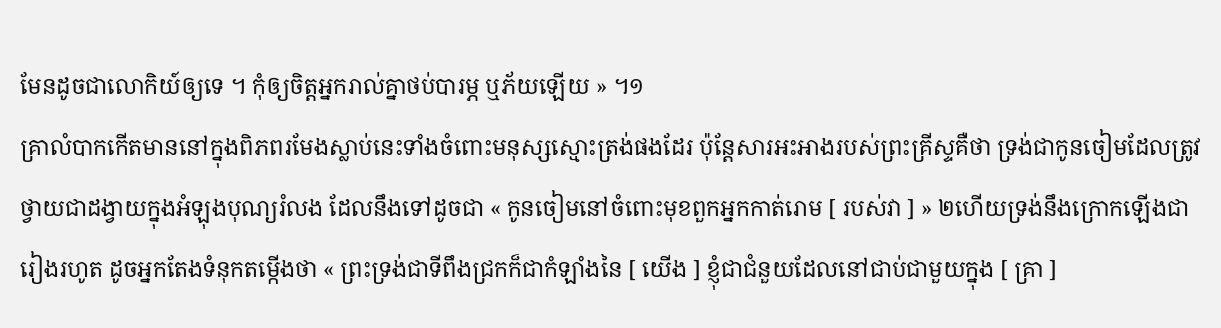មែនដូចជាលោកិយ៍ឲ្យទេ ។ កុំឲ្យចិត្តអ្នករាល់គ្នាថប់បារម្ភ ឬភ័យឡើយ » ។១
គ្រាលំបាកកើតមាននៅក្នុងពិភពរមែងស្លាប់នេះទាំងចំពោះមនុស្សស្មោះត្រង់ផងដែរ ប៉ុន្តែសារអះអាងរបស់ព្រះគ្រីស្ទគឺថា ទ្រង់ជាកូនចៀមដែលត្រូវថ្វាយជាដង្វាយក្នុងអំឡុងបុណ្យរំលង ដែលនឹងទៅដូចជា « កូនចៀមនៅចំពោះមុខពួកអ្នកកាត់រោម [ របស់វា ] » ២ហើយទ្រង់នឹងក្រោកឡើងជារៀងរហូត ដូចអ្នកតែងទំនុកតម្កើងថា « ព្រះទ្រង់ជាទីពឹងជ្រកក៏ជាកំឡាំងនៃ [ យើង ] ខ្ញុំជាជំនួយដែលនៅជាប់ជាមួយក្នុង [ គ្រា ]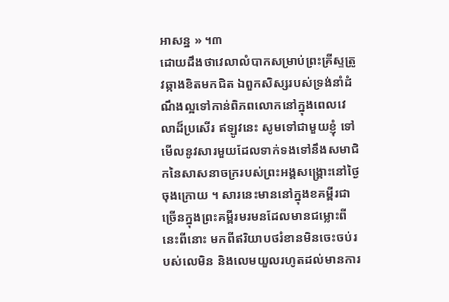អាសន្ន » ។៣
ដោយដឹងថាវេលាលំបាកសម្រាប់ព្រះគ្រីស្ទត្រូវឆ្កាងខិតមកជិត ឯពួកសិស្សរបស់ទ្រង់នាំដំណឹងល្អទៅកាន់ពិភពលោកនៅក្នុងពេលវេលាដ៏ប្រសើរ ឥឡូវនេះ សូមទៅជាមួយខ្ញុំ ទៅមើលនូវសារមួយដែលទាក់ទងទៅនឹងសមាជិកនៃសាសនាចក្ររបស់ព្រះអង្គសង្គ្រោះនៅថ្ងៃចុងក្រោយ ។ សារនេះមាននៅក្នុងខគម្ពីរជាច្រើនក្នុងព្រះគម្ពីរមរមនដែលមានជម្លោះពីនេះពីនោះ មកពីឥរិយាបថរំខានមិនចេះចប់របស់លេមិន និងលេមយួលរហូតដល់មានការ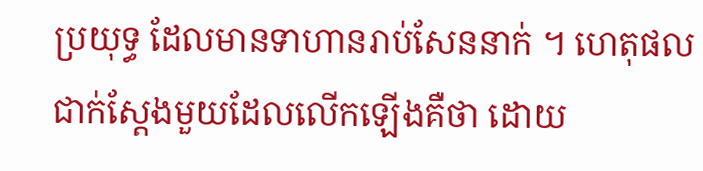ប្រយុទ្ធ ដែលមានទាហានរាប់សែននាក់ ។ ហេតុផលជាក់ស្ដែងមួយដែលលើកឡើងគឺថា ដោយ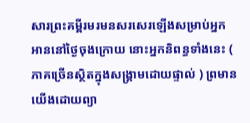សារព្រះគម្ពីរមរមនសរសេរឡើងសម្រាប់អ្នកអាននៅថ្ងៃចុងក្រោយ នោះអ្នកនិពន្ធទាំងនេះ ( ភាគច្រើនស្ថិតក្នុងសង្គ្រាមដោយផ្ទាល់ ) ព្រមានយើងដោយព្យា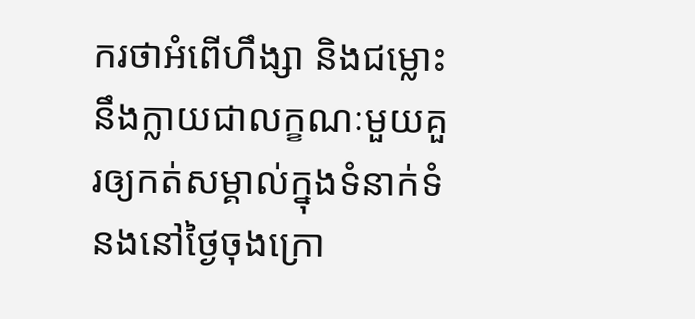ករថាអំពើហឹង្សា និងជម្លោះនឹងក្លាយជាលក្ខណៈមួយគួរឲ្យកត់សម្គាល់ក្នុងទំនាក់ទំនងនៅថ្ងៃចុងក្រោ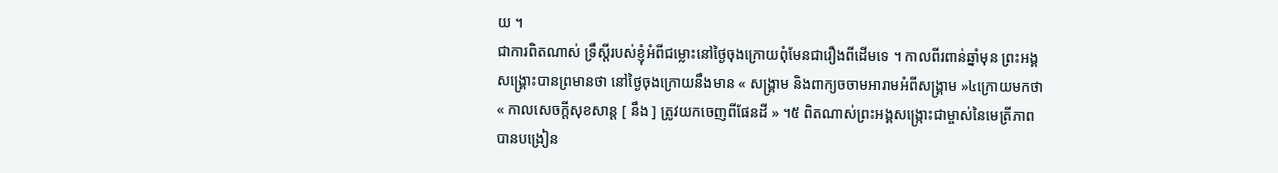យ ។
ជាការពិតណាស់ ទ្រឹស្តីរបស់ខ្ញុំអំពីជម្លោះនៅថ្ងៃចុងក្រោយពុំមែនជារឿងពីដើមទេ ។ កាលពីរពាន់ឆ្នាំមុន ព្រះអង្គសង្គ្រោះបានព្រមានថា នៅថ្ងៃចុងក្រោយនឹងមាន « សង្គ្រាម និងពាក្យចចាមអារាមអំពីសង្គ្រាម »៤ក្រោយមកថា « កាលសេចក្ដីសុខសាន្ត [ នឹង ] ត្រូវយកចេញពីផែនដី » ។៥ ពិតណាស់ព្រះអង្គសង្ក្រោះជាម្ចាស់នៃមេត្រីភាព បានបង្រៀន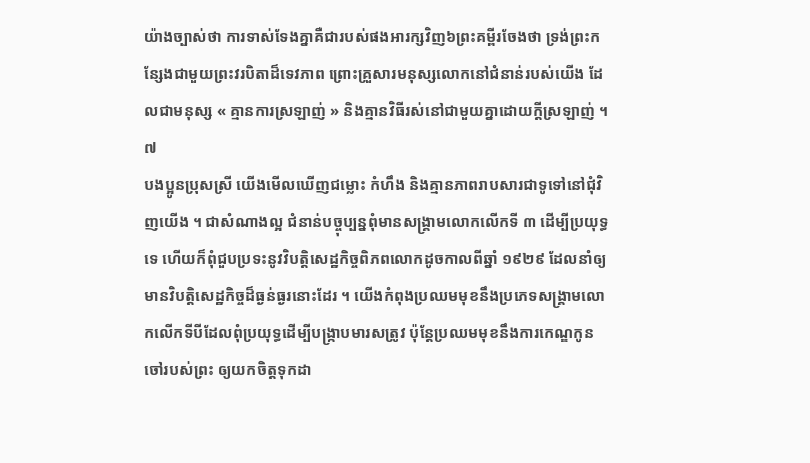យ៉ាងច្បាស់ថា ការទាស់ទែងគ្នាគឺជារបស់ផងអារក្សវិញ៦ព្រះគម្ពីរចែងថា ទ្រង់ព្រះកន្សែងជាមួយព្រះវរបិតាដ៏ទេវភាព ព្រោះគ្រួសារមនុស្សលោកនៅជំនាន់របស់យើង ដែលជាមនុស្ស « គ្មានការស្រឡាញ់ » និងគ្មានវិធីរស់នៅជាមួយគ្នាដោយក្ដីស្រឡាញ់ ។៧
បងប្អូនប្រុសស្រី យើងមើលឃើញជម្លោះ កំហឹង និងគ្មានភាពរាបសារជាទូទៅនៅជុំវិញយើង ។ ជាសំណាងល្អ ជំនាន់បច្ចុប្បន្នពុំមានសង្គ្រាមលោកលើកទី ៣ ដើម្បីប្រយុទ្ធទេ ហើយក៏ពុំជួបប្រទះនូវវិបត្តិសេដ្ឋកិច្ចពិភពលោកដូចកាលពីឆ្នាំ ១៩២៩ ដែលនាំឲ្យមានវិបត្តិសេដ្ឋកិច្ចដ៏ធ្ងន់ធ្ងរនោះដែរ ។ យើងកំពុងប្រឈមមុខនឹងប្រភេទសង្គ្រាមលោកលើកទីបីដែលពុំប្រយុទ្ធដើម្បីបង្ក្រាបមារសត្រូវ ប៉ុន្តែប្រឈមមុខនឹងការកេណ្ឌកូនចៅរបស់ព្រះ ឲ្យយកចិត្តទុកដា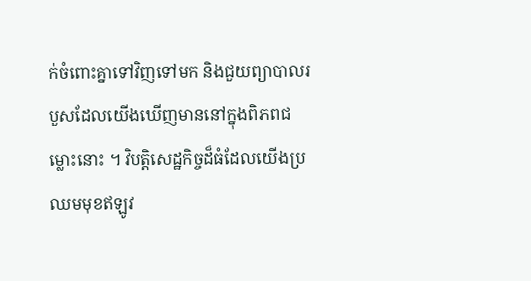ក់ចំពោះគ្នាទៅវិញទៅមក និងជួយព្យាបាលរបួសដែលយើងឃើញមាននៅក្នុងពិភពជម្លោះនោះ ។ វិបត្តិសេដ្ឋកិច្ចដ៏ធំដែលយើងប្រឈមមុខឥឡូវ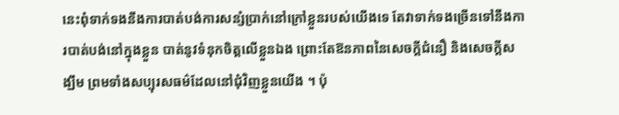នេះពុំទាក់ទងនឹងការបាត់បង់ការសន្សំប្រាក់នៅក្រៅខ្លួនរបស់យើងទេ តែវាទាក់ទងច្រើនទៅនឹងការបាត់បង់នៅក្នុងខ្លួន បាត់នូវទំនុកចិត្តលើខ្លួនឯង ព្រោះតែឱនភាពនៃសេចក្តីជំនឿ និងសេចក្តីសង្ឃឹម ព្រមទាំងសប្បុរសធម៌ដែលនៅជុំវិញខ្លួនយើង ។ ប៉ុ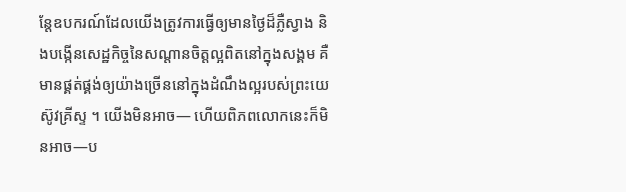ន្តែឧបករណ៍ដែលយើងត្រូវការធ្វើឲ្យមានថ្ងៃដ៏ភ្លឺស្វាង និងបង្កើនសេដ្ឋកិច្ចនៃសណ្ដានចិត្តល្អពិតនៅក្នុងសង្គម គឺមានផ្គត់ផ្គង់ឲ្យយ៉ាងច្រើននៅក្នុងដំណឹងល្អរបស់ព្រះយេស៊ូវគ្រីស្ទ ។ យើងមិនអាច— ហើយពិភពលោកនេះក៏មិនអាច—ប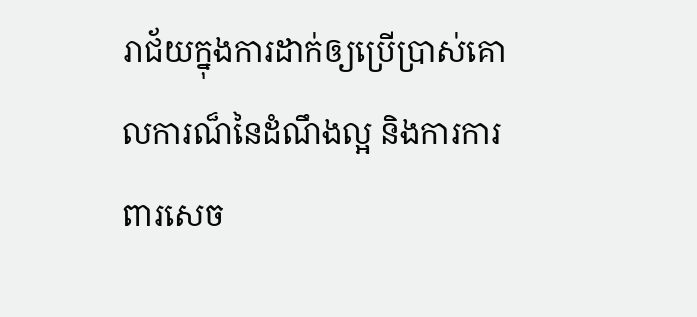រាជ័យក្នុងការដាក់ឲ្យប្រើប្រាស់គោលការណ៏នៃដំណឹងល្អ និងការការពារសេច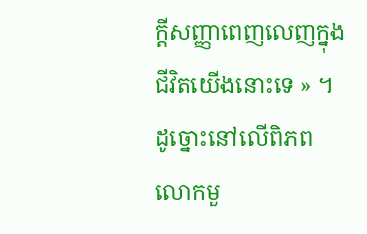ក្តីសញ្ញាពេញលេញក្នុងជីវិតយើងនោះទេ » ។
ដូច្នោះនៅលើពិភពលោកមួ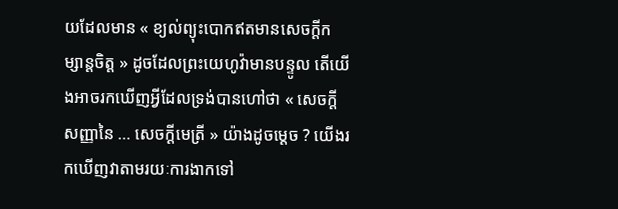យដែលមាន « ខ្យល់ព្យុះបោកឥតមានសេចក្ដីកម្សាន្ដចិត្ត » ដូចដែលព្រះយេហូវ៉ាមានបន្ទូល តើយើងអាចរកឃើញអ្វីដែលទ្រង់បានហៅថា « សេចក្ដីសញ្ញានៃ … សេចក្តីមេត្រី » យ៉ាងដូចម្តេច ? យើងរកឃើញវាតាមរយៈការងាកទៅ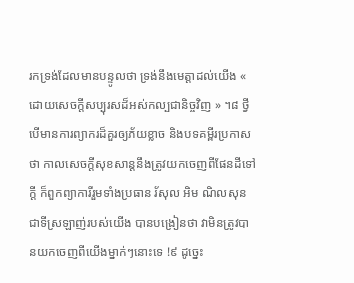រកទ្រង់ដែលមានបន្ទូលថា ទ្រង់នឹងមេត្តាដល់យើង « ដោយសេចក្ដីសប្បុរសដ៏អស់កល្បជានិច្ចវិញ » ។៨ ថ្វីបើមានការព្យាករដ៏គួរឲ្យភ័យខ្លាច និងបទគម្ពីរប្រកាសថា កាលសេចក្ដីសុខសាន្តនឹងត្រូវយកចេញពីផែនដីទៅក្តី ក៏ពួកព្យាការីរួមទាំងប្រធាន រ័សុល អិម ណិលសុន ជាទីស្រឡាញ់របស់យើង បានបង្រៀនថា វាមិនត្រូវបានយកចេញពីយើងម្នាក់ៗនោះទេ !៩ ដូច្នេះ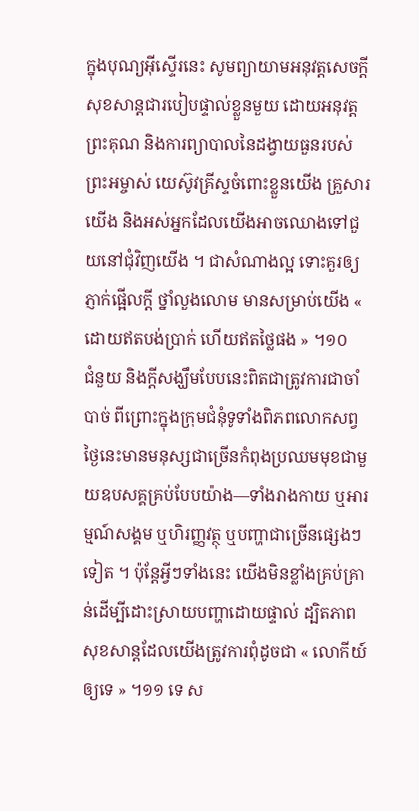ក្នុងបុណ្យអ៊ីស្ទើរនេះ សូមព្យាយាមអនុវត្តសេចក្តីសុខសាន្តជារបៀបផ្ទាល់ខ្លួនមួយ ដោយអនុវត្តព្រះគុណ និងការព្យាបាលនៃដង្វាយធួនរបស់ព្រះអម្ចាស់ យេស៊ូវគ្រីស្ទចំពោះខ្លួនយើង គ្រួសារយើង និងអស់អ្នកដែលយើងអាចឈោងទៅជួយនៅជុំវិញយើង ។ ជាសំណាងល្អ ទោះគួរឲ្យភ្ញាក់ផ្អើលក្ដី ថ្នាំលួងលោម មានសម្រាប់យើង « ដោយឥតបង់ប្រាក់ ហើយឥតថ្លៃផង » ។១០
ជំនួយ និងក្តីសង្ឃឹមបែបនេះពិតជាត្រូវការជាចាំបាច់ ពីព្រោះក្នុងក្រុមជំនុំទូទាំងពិភពលោកសព្វថ្ងៃនេះមានមនុស្សជាច្រើនកំពុងប្រឈមមុខជាមួយឧបសគ្គគ្រប់បែបយ៉ាង—ទាំងរាងកាយ ឬអារម្មណ៍សង្គម ឬហិរញ្ញវត្ថុ ឬបញ្ហាជាច្រើនផ្សេងៗទៀត ។ ប៉ុន្តែអ្វីៗទាំងនេះ យើងមិនខ្លាំងគ្រប់គ្រាន់ដើម្បីដោះស្រាយបញ្ហាដោយផ្ទាល់ ដ្បិតភាពសុខសាន្តដែលយើងត្រូវការពុំដូចជា « លោកីយ៍ឲ្យទេ » ។១១ ទេ ស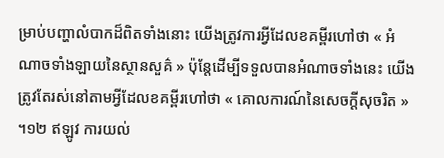ម្រាប់បញ្ហាលំបាកដ៏ពិតទាំងនោះ យើងត្រូវការអ្វីដែលខគម្ពីរហៅថា « អំណាចទាំងឡាយនៃស្ថានសួគ៌ » ប៉ុន្តែដើម្បីទទួលបានអំណាចទាំងនេះ យើងត្រូវតែរស់នៅតាមអ្វីដែលខគម្ពីរហៅថា « គោលការណ៍នៃសេចក្តីសុចរិត » ។១២ ឥឡូវ ការយល់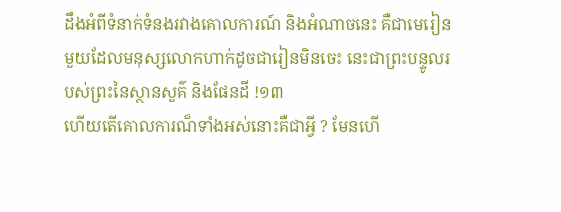ដឹងអំពីទំនាក់ទំនងរវាងគោលការណ៍ និងអំណាចនេះ គឺជាមេរៀនមួយដែលមនុស្សលោកហាក់ដូចជារៀនមិនចេះ នេះជាព្រះបន្ទូលរបស់ព្រះនៃស្ថានសួគ៌ និងផែនដី !១៣
ហើយតើគោលការណ៏ទាំងអស់នោះគឺជាអ្វី ? មែនហើ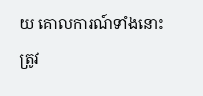យ គោលការណ៍ទាំងនោះត្រូវ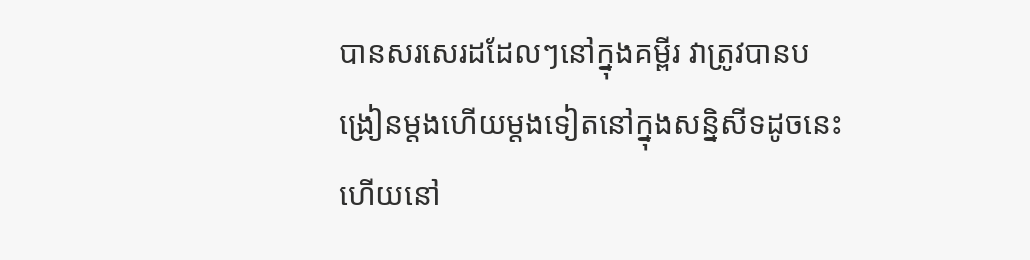បានសរសេរដដែលៗនៅក្នុងគម្ពីរ វាត្រូវបានបង្រៀនម្តងហើយម្តងទៀតនៅក្នុងសន្និសីទដូចនេះ ហើយនៅ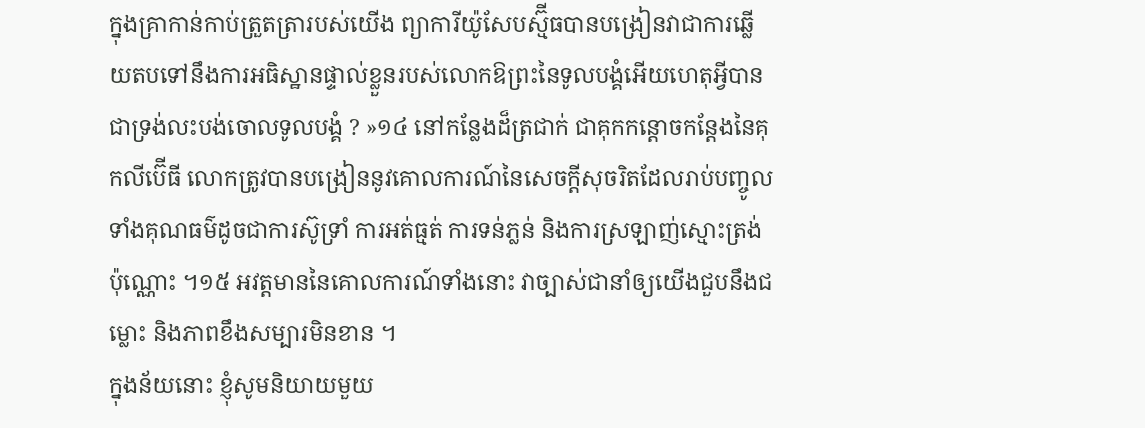ក្នុងគ្រាកាន់កាប់ត្រួតត្រារបស់យើង ព្យាការីយ៉ូសែបស្ម៊ីធបានបង្រៀនវាជាការឆ្លើយតបទៅនឹងការអធិស្ឋានផ្ទាល់ខ្លួនរបស់លោកឱព្រះនៃទូលបង្គំអើយហេតុអ្វីបានជាទ្រង់លះបង់ចោលទូលបង្គំ ? »១៤ នៅកន្លែងដ៏ត្រជាក់ ជាគុកកន្ដោចកន្ដែងនៃគុកលីប៊ើធី លោកត្រូវបានបង្រៀននូវគោលការណ៍នៃសេចក្ដីសុចរិតដែលរាប់បញ្ចូលទាំងគុណធម៌ដូចជាការស៊ូទ្រាំ ការអត់ធ្មត់ ការទន់ភ្លន់ និងការស្រឡាញ់ស្មោះត្រង់ប៉ុណ្ណោះ ។១៥ អវត្តមាននៃគោលការណ៍ទាំងនោះ វាច្បាស់ជានាំឲ្យយើងជួបនឹងជម្លោះ និងភាពខឹងសម្បារមិនខាន ។
ក្នុងន័យនោះ ខ្ញុំសូមនិយាយមួយ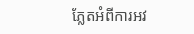ភ្លែតអំពីការអវ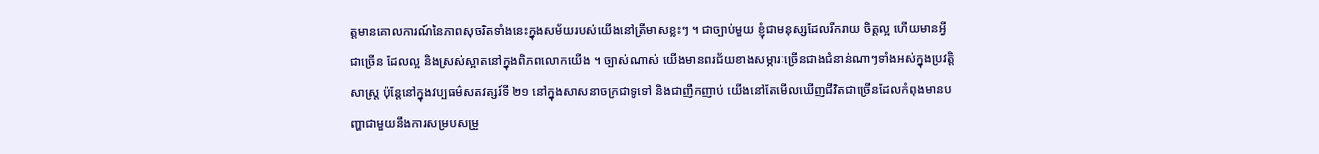ត្តមានគោលការណ៍នៃភាពសុចរិតទាំងនេះក្នុងសម័យរបស់យើងនៅត្រីមាសខ្លះៗ ។ ជាច្បាប់មួយ ខ្ញុំជាមនុស្សដែលរីករាយ ចិត្តល្អ ហើយមានអ្វីជាច្រើន ដែលល្អ និងស្រស់ស្អាតនៅក្នុងពិភពលោកយើង ។ ច្បាស់ណាស់ យើងមានពរជ័យខាងសម្ភារៈច្រើនជាងជំនាន់ណាៗទាំងអស់ក្នុងប្រវត្តិសាស្ត្រ ប៉ុន្តែនៅក្នុងវប្បធម៌សតវត្សរ៍ទី ២១ នៅក្នុងសាសនាចក្រជាទូទៅ និងជាញឹកញាប់ យើងនៅតែមើលឃើញជីវិតជាច្រើនដែលកំពុងមានបញ្ហាជាមួយនឹងការសម្របសម្រួ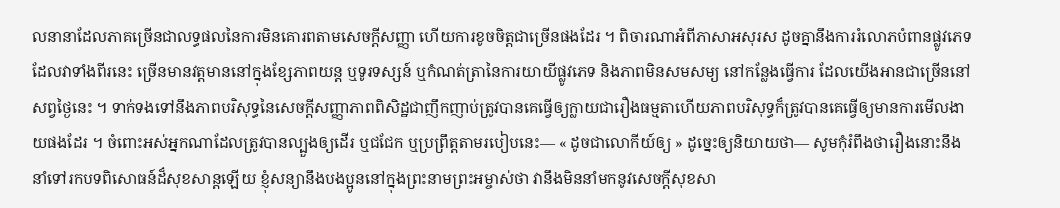លនានាដែលភាគច្រើនជាលទ្ធផលនៃការមិនគោរពតាមសេចក្តីសញ្ញា ហើយការខូចចិត្តជាច្រើនផងដែរ ។ ពិចារណាអំពីភាសាអសុរស ដូចគ្នានឹងការរំលោភបំពានផ្លូវភេទ ដែលវាទាំងពីរនេះ ច្រើនមានវត្តមាននៅក្នុងខ្សែភាពយន្ត ឬទូរទស្សន៍ ឬកំណត់ត្រានៃការយាយីផ្លូវភេទ និងភាពមិនសមសម្យ នៅកន្លែងធ្វើការ ដែលយើងអានជាច្រើននៅសព្វថ្ងៃនេះ ។ ទាក់ទងទៅនឹងភាពបរិសុទ្ធនៃសេចក្ដីសញ្ញាភាពពិសិដ្ឋជាញឹកញាប់ត្រូវបានគេធ្វើឲ្យក្លាយជារឿងធម្មតាហើយភាពបរិសុទ្ធក៏ត្រូវបានគេធ្វើឲ្យមានការមើលងាយផងដែរ ។ ចំពោះអស់អ្នកណាដែលត្រូវបានល្បួងឲ្យដើរ ឬជជែក ឬប្រព្រឹត្ដតាមរបៀបនេះ— « ដូចជាលោកីយ៍ឲ្យ » ដូច្នេះឲ្យនិយាយថា— សូមកុំរំពឹងថារឿងនោះនឹងនាំទៅរកបទពិសោធន៍ដ៏សុខសាន្តឡើយ ខ្ញុំសន្យានឹងបងប្អូននៅក្នុងព្រះនាមព្រះអម្ចាស់ថា វានឹងមិននាំមកនូវសេចក្តីសុខសា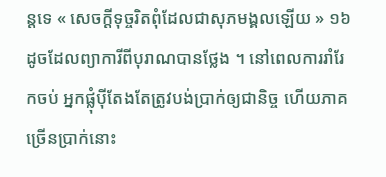ន្តទេ « សេចក្ដីទុច្ចរិតពុំដែលជាសុភមង្គលឡើយ » ១៦ដូចដែលព្យាការីពីបុរាណបានថ្លែង ។ នៅពេលការរាំរែកចប់ អ្នកផ្លុំប៉ីតែងតែត្រូវបង់ប្រាក់ឲ្យជានិច្ច ហើយភាគច្រើនប្រាក់នោះ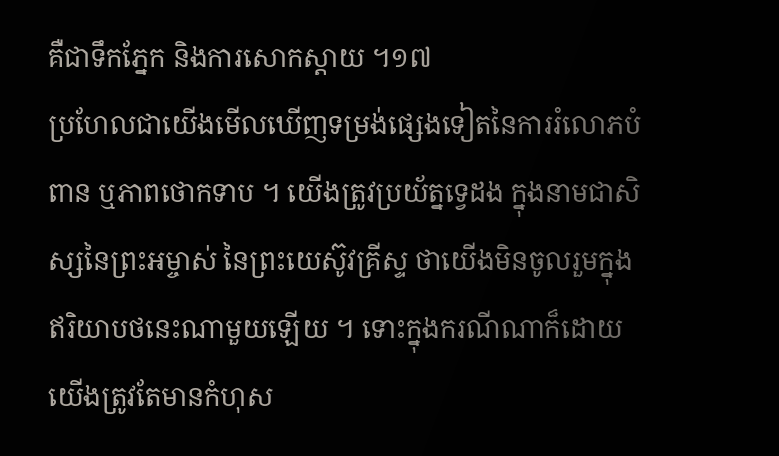គឺជាទឹកភ្នែក និងការសោកស្តាយ ។១៧
ប្រហែលជាយើងមើលឃើញទម្រង់ផ្សេងទៀតនៃការរំលោភបំពាន ឬភាពថោកទាប ។ យើងត្រូវប្រយ័ត្នទ្វេដង ក្នុងនាមជាសិស្សនៃព្រះអម្ចាស់ នៃព្រះយេស៊ូវគ្រីស្ទ ថាយើងមិនចូលរួមក្នុងឥរិយាបថនេះណាមួយឡើយ ។ ទោះក្នុងករណីណាក៏ដោយ យើងត្រូវតែមានកំហុស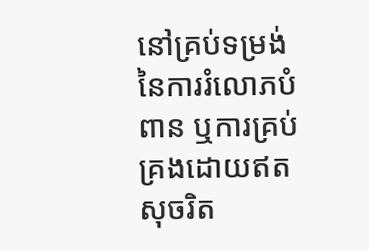នៅគ្រប់ទម្រង់នៃការរំលោភបំពាន ឬការគ្រប់គ្រងដោយឥតសុចរិត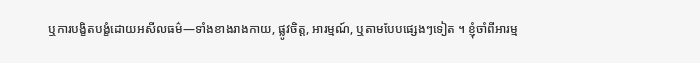ឬការបង្ខិតបង្ខំដោយអសីលធម៌—ទាំងខាងរាងកាយ, ផ្លូវចិត្ត, អារម្មណ៍, ឬតាមបែបផ្សេងៗទៀត ។ ខ្ញុំចាំពីអារម្ម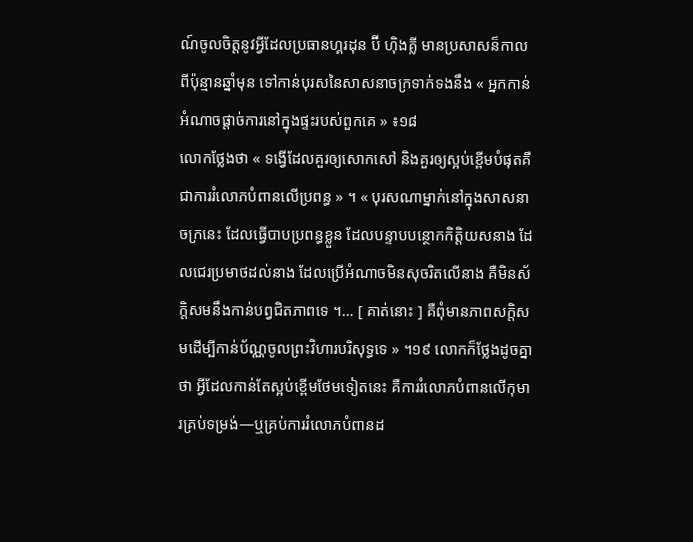ណ៍ចូលចិត្តនូវអ្វីដែលប្រធានហ្គរដុន ប៊ី ហ៊ិងគ្លី មានប្រសាសន៏កាលពីប៉ុន្មានឆ្នាំមុន ទៅកាន់បុរសនៃសាសនាចក្រទាក់ទងនឹង « អ្នកកាន់អំណាចផ្តាច់ការនៅក្នុងផ្ទះរបស់ពួកគេ » ៖១៨
លោកថ្លែងថា « ទង្វើដែលគួរឲ្យសោកសៅ និងគួរឲ្យស្អប់ខ្ពើមបំផុតគឺជាការរំលោភបំពានលើប្រពន្ធ » ។ « បុរសណាម្នាក់នៅក្នុងសាសនាចក្រនេះ ដែលធ្វើបាបប្រពន្ធខ្លួន ដែលបន្ទាបបន្ថោកកិត្ដិយសនាង ដែលជេរប្រមាថដល់នាង ដែលប្រើអំណាចមិនសុចរិតលើនាង គឺមិនស័ក្ដិសមនឹងកាន់បព្វជិតភាពទេ ។… [ គាត់នោះ ] គឺពុំមានភាពសក្តិសមដើម្បីកាន់ប័ណ្ណចូលព្រះវិហារបរិសុទ្ធទេ » ។១៩ លោកក៏ថ្លែងដូចគ្នាថា អ្វីដែលកាន់តែស្អប់ខ្ពើមថែមទៀតនេះ គឺការរំលោភបំពានលើកុមារគ្រប់ទម្រង់—ឬគ្រប់ការរំលោភបំពានដ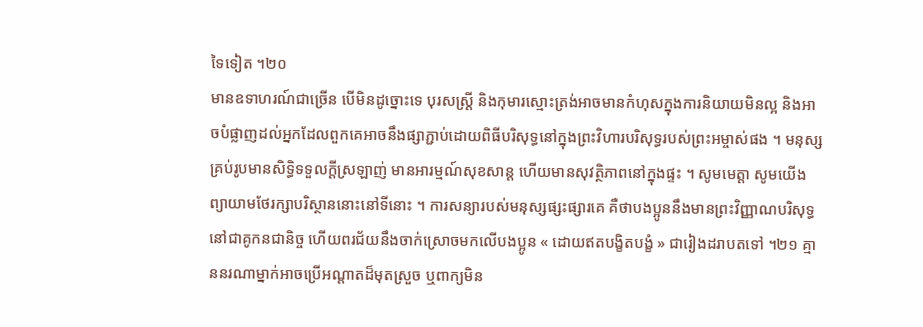ទៃទៀត ។២០
មានឧទាហរណ៍ជាច្រើន បើមិនដូច្នោះទេ បុរសស្ត្រី និងកុមារស្មោះត្រង់អាចមានកំហុសក្នុងការនិយាយមិនល្អ និងអាចបំផ្លាញដល់អ្នកដែលពួកគេអាចនឹងផ្សាភ្ជាប់ដោយពិធីបរិសុទ្ធនៅក្នុងព្រះវិហារបរិសុទ្ធរបស់ព្រះអម្ចាស់ផង ។ មនុស្សគ្រប់រូបមានសិទ្ធិទទួលក្ដីស្រឡាញ់ មានអារម្មណ៍សុខសាន្ដ ហើយមានសុវត្ថិភាពនៅក្នុងផ្ទះ ។ សូមមេត្តា សូមយើងព្យាយាមថែរក្សាបរិស្ថាននោះនៅទីនោះ ។ ការសន្យារបស់មនុស្សផ្សះផ្សារគេ គឺថាបងប្អូននឹងមានព្រះវិញ្ញាណបរិសុទ្ធនៅជាគូកនជានិច្ច ហើយពរជ័យនឹងចាក់ស្រោចមកលើបងប្អូន « ដោយឥតបង្ខិតបង្ខំ » ជារៀងដរាបតទៅ ។២១ គ្មាននរណាម្នាក់អាចប្រើអណ្តាតដ៏មុតស្រួច ឬពាក្យមិន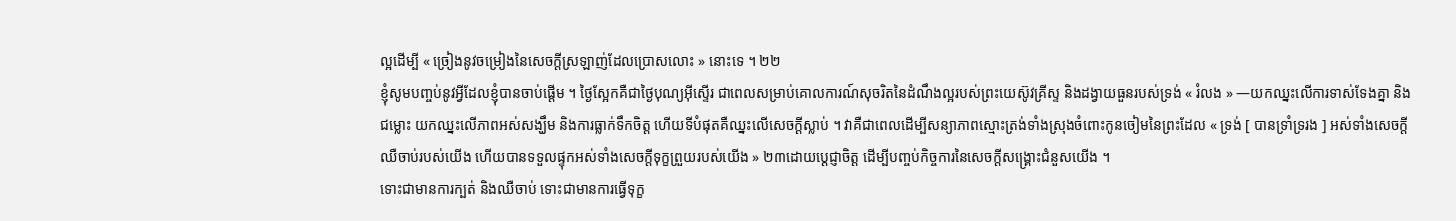ល្អដើម្បី « ច្រៀងនូវចម្រៀងនៃសេចក្ដីស្រឡាញ់ដែលប្រោសលោះ » នោះទេ ។ ២២
ខ្ញុំសូមបញ្ចប់នូវអ្វីដែលខ្ញុំបានចាប់ផ្តើម ។ ថ្ងៃស្អែកគឺជាថ្ងៃបុណ្យអ៊ីស្ទើរ ជាពេលសម្រាប់គោលការណ៍សុចរិតនៃដំណឹងល្អរបស់ព្រះយេស៊ូវគ្រីស្ទ និងដង្វាយធួនរបស់ទ្រង់ « រំលង » —យកឈ្នះលើការទាស់ទែងគ្នា និងជម្លោះ យកឈ្នះលើភាពអស់សង្ឃឹម និងការធ្លាក់ទឹកចិត្ត ហើយទីបំផុតគឺឈ្នះលើសេចក្តីស្លាប់ ។ វាគឺជាពេលដើម្បីសន្យាភាពស្មោះត្រង់ទាំងស្រុងចំពោះកូនចៀមនៃព្រះដែល « ទ្រង់ [ បានទ្រាំទ្ររង ] អស់ទាំងសេចក្តីឈឺចាប់របស់យើង ហើយបានទទួលផ្ទុកអស់ទាំងសេចក្តីទុក្ខព្រួយរបស់យើង » ២៣ដោយប្តេជ្ញាចិត្ត ដើម្បីបញ្ចប់កិច្ចការនៃសេចក្ដីសង្គ្រោះជំនួសយើង ។
ទោះជាមានការក្បត់ និងឈឺចាប់ ទោះជាមានការធ្វើទុក្ខ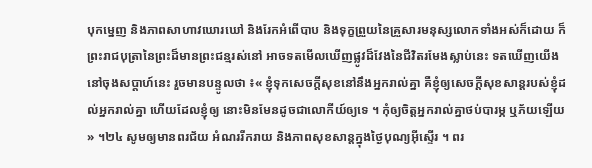បុកម្នេញ និងភាពសាហាវឃោរឃៅ និងរែកអំពើបាប និងទុក្ខព្រួយនៃគ្រួសារមនុស្សលោកទាំងអស់ក៏ដោយ ក៏ព្រះរាជបុត្រានៃព្រះដ៏មានព្រះជន្មរស់នៅ អាចទតមើលឃើញផ្លូវដ៏វែងនៃជីវិតរមែងស្លាប់នេះ ទតឃើញយើងនៅចុងសប្ដាហ៍នេះ រួចមានបន្ទូលថា ៖« ខ្ញុំទុកសេចក្តីសុខនៅនឹងអ្នករាល់គ្នា គឺខ្ញុំឲ្យសេចក្តីសុខសាន្តរបស់ខ្ញុំដល់អ្នករាល់គ្នា ហើយដែលខ្ញុំឲ្យ នោះមិនមែនដូចជាលោកីយ៍ឲ្យទេ ។ កុំឲ្យចិត្តអ្នករាល់គ្នាថប់បារម្ភ ឬភ័យឡើយ » ។២៤ សូមឲ្យមានពរជ័យ អំណររីករាយ និងភាពសុខសាន្តក្នុងថ្ងៃបុណ្យអ៊ីស្ទើរ ។ ពរ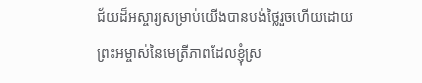ជ័យដ៏អស្ចារ្យសម្រាប់យើងបានបង់ថ្លៃរួចហើយដោយព្រះអម្ចាស់នៃមេត្រីភាពដែលខ្ញុំស្រ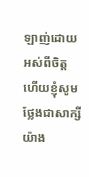ឡាញ់ដោយអស់ពីចិត្ត ហើយខ្ញុំសូមថ្លែងជាសាក្សីយ៉ាង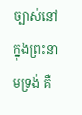ច្បាស់នៅក្នុងព្រះនាមទ្រង់ គឺ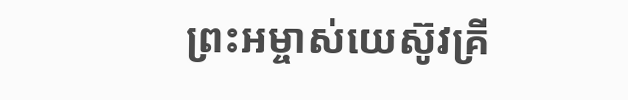ព្រះអម្ចាស់យេស៊ូវគ្រី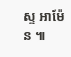ស្ទ អាម៉ែន ៕